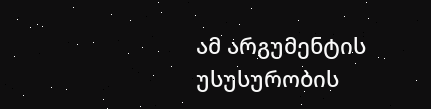ამ არგუმენტის უსუსურობის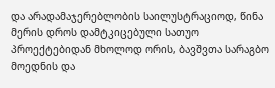და არადამაჯერებლობის საილუსტრაციოდ, წინა მერის დროს დამტკიცებული სათუო პროექტებიდან მხოლოდ ორის, ბავშვთა სარაგბო მოედნის და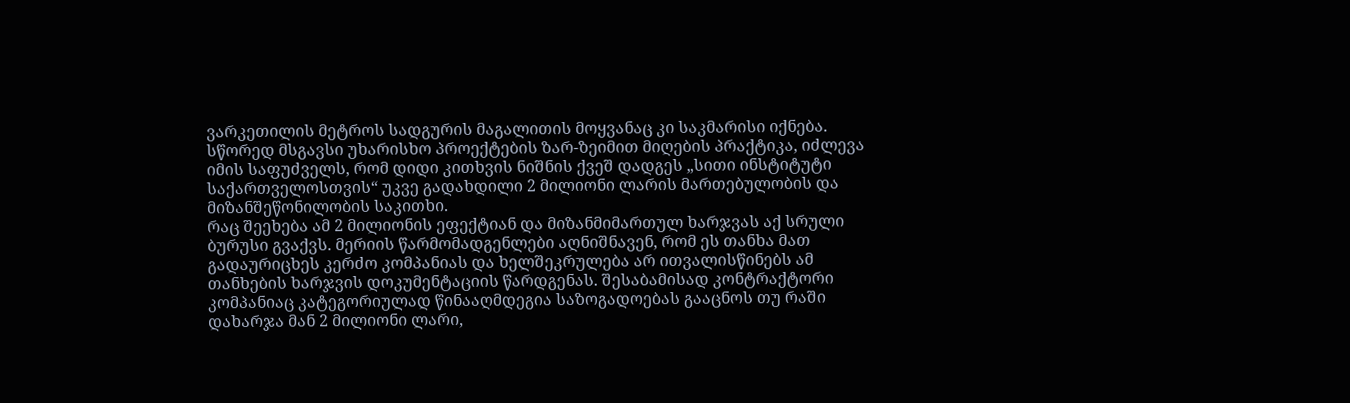ვარკეთილის მეტროს სადგურის მაგალითის მოყვანაც კი საკმარისი იქნება.
სწორედ მსგავსი უხარისხო პროექტების ზარ-ზეიმით მიღების პრაქტიკა, იძლევა იმის საფუძველს, რომ დიდი კითხვის ნიშნის ქვეშ დადგეს „სითი ინსტიტუტი საქართველოსთვის“ უკვე გადახდილი 2 მილიონი ლარის მართებულობის და მიზანშეწონილობის საკითხი.
რაც შეეხება ამ 2 მილიონის ეფექტიან და მიზანმიმართულ ხარჯვას აქ სრული ბურუსი გვაქვს. მერიის წარმომადგენლები აღნიშნავენ, რომ ეს თანხა მათ გადაურიცხეს კერძო კომპანიას და ხელშეკრულება არ ითვალისწინებს ამ თანხების ხარჯვის დოკუმენტაციის წარდგენას. შესაბამისად კონტრაქტორი კომპანიაც კატეგორიულად წინააღმდეგია საზოგადოებას გააცნოს თუ რაში დახარჯა მან 2 მილიონი ლარი,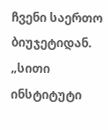ჩვენი საერთო ბიუჯეტიდან.
„სითი ინსტიტუტი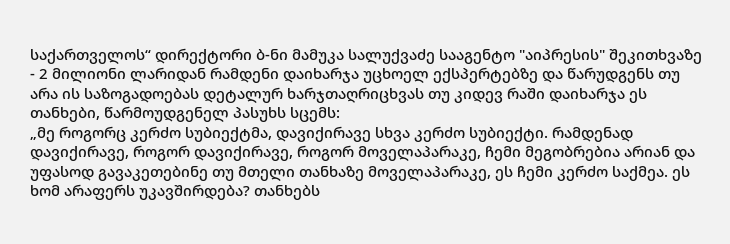საქართველოს“ დირექტორი ბ-ნი მამუკა სალუქვაძე სააგენტო "აიპრესის" შეკითხვაზე - 2 მილიონი ლარიდან რამდენი დაიხარჯა უცხოელ ექსპერტებზე და წარუდგენს თუ არა ის საზოგადოებას დეტალურ ხარჯთაღრიცხვას თუ კიდევ რაში დაიხარჯა ეს თანხები, წარმოუდგენელ პასუხს სცემს:
„მე როგორც კერძო სუბიექტმა, დავიქირავე სხვა კერძო სუბიექტი. რამდენად დავიქირავე, როგორ დავიქირავე, როგორ მოველაპარაკე, ჩემი მეგობრებია არიან და უფასოდ გავაკეთებინე თუ მთელი თანხაზე მოველაპარაკე, ეს ჩემი კერძო საქმეა. ეს ხომ არაფერს უკავშირდება? თანხებს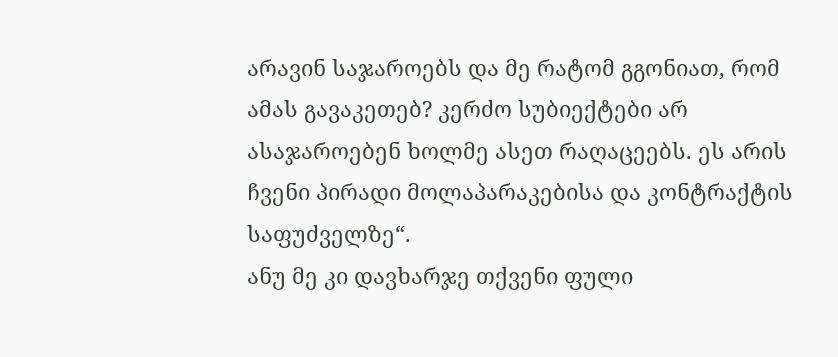არავინ საჯაროებს და მე რატომ გგონიათ, რომ ამას გავაკეთებ? კერძო სუბიექტები არ ასაჯაროებენ ხოლმე ასეთ რაღაცეებს. ეს არის ჩვენი პირადი მოლაპარაკებისა და კონტრაქტის საფუძველზე“.
ანუ მე კი დავხარჯე თქვენი ფული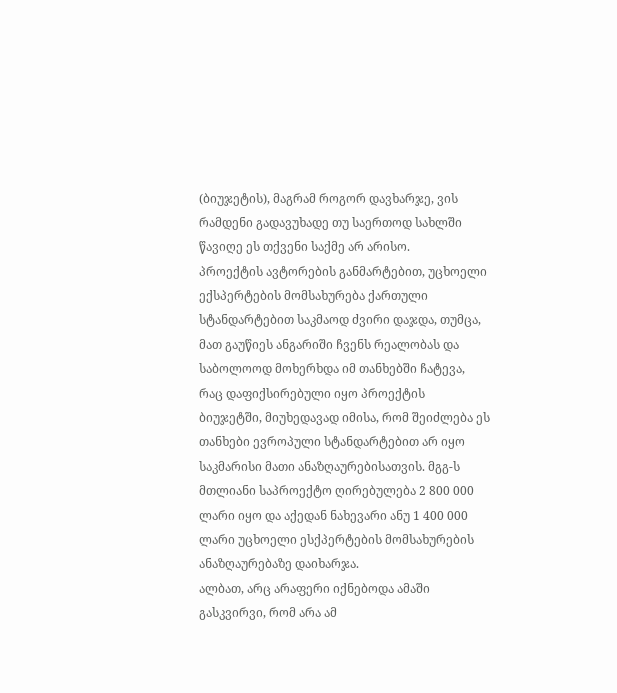(ბიუჯეტის), მაგრამ როგორ დავხარჯე, ვის რამდენი გადავუხადე თუ საერთოდ სახლში წავიღე ეს თქვენი საქმე არ არისო.
პროექტის ავტორების განმარტებით, უცხოელი ექსპერტების მომსახურება ქართული სტანდარტებით საკმაოდ ძვირი დაჯდა, თუმცა, მათ გაუწიეს ანგარიში ჩვენს რეალობას და საბოლოოდ მოხერხდა იმ თანხებში ჩატევა, რაც დაფიქსირებული იყო პროექტის ბიუჯეტში, მიუხედავად იმისა, რომ შეიძლება ეს თანხები ევროპული სტანდარტებით არ იყო საკმარისი მათი ანაზღაურებისათვის. მგგ-ს მთლიანი საპროექტო ღირებულება 2 800 000 ლარი იყო და აქედან ნახევარი ანუ 1 400 000 ლარი უცხოელი ესქპერტების მომსახურების ანაზღაურებაზე დაიხარჯა.
ალბათ, არც არაფერი იქნებოდა ამაში გასკვირვი, რომ არა ამ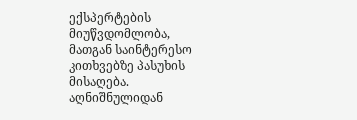ექსპერტების მიუწვდომლობა, მათგან საინტერესო კითხვებზე პასუხის მისაღება.
აღნიშნულიდან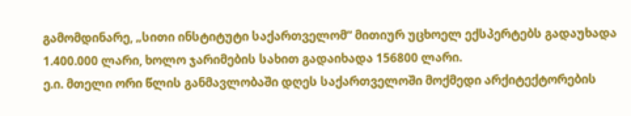გამომდინარე, „სითი ინსტიტუტი საქართველომ“ მითიურ უცხოელ ექსპერტებს გადაუხადა 1.400.000 ლარი, ხოლო ჯარიმების სახით გადაიხადა 156800 ლარი.
ე.ი. მთელი ორი წლის განმავლობაში დღეს საქართველოში მოქმედი არქიტექტორების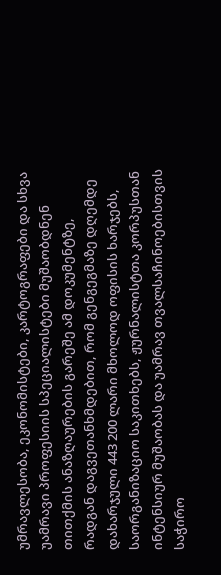უმრავლესობა, ეკონომისტები, კარტოგრაფები და სხვა უამრავი პროფესიის სპეციალისტები მუშაობდნენ თითქმის ანაზღაურების გარეშე ამ დოკუმენტზე, რადგან დაგვეთანხმდებით, რომ გენგეგმაზე დღემდე დახარჯული 443 200 ლარი მხოლოდ ოფისის ხარჯებს, საორგანიზაციო საკითხებს, ჟურნალისტთა კორპუსთან ინტენსიურ მუშაობას და უამრავ თვალსაჩინოებისთვის საჭირო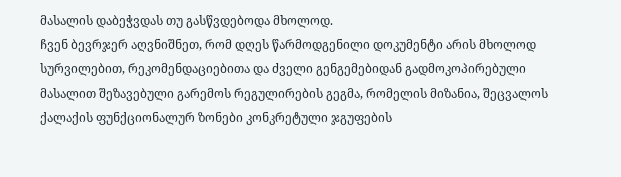მასალის დაბეჭვდას თუ გასწვდებოდა მხოლოდ.
ჩვენ ბევრჯერ აღვნიშნეთ, რომ დღეს წარმოდგენილი დოკუმენტი არის მხოლოდ სურვილებით, რეკომენდაციებითა და ძველი გენგემებიდან გადმოკოპირებული მასალით შეზავებული გარემოს რეგულირების გეგმა, რომელის მიზანია, შეცვალოს ქალაქის ფუნქციონალურ ზონები კონკრეტული ჯგუფების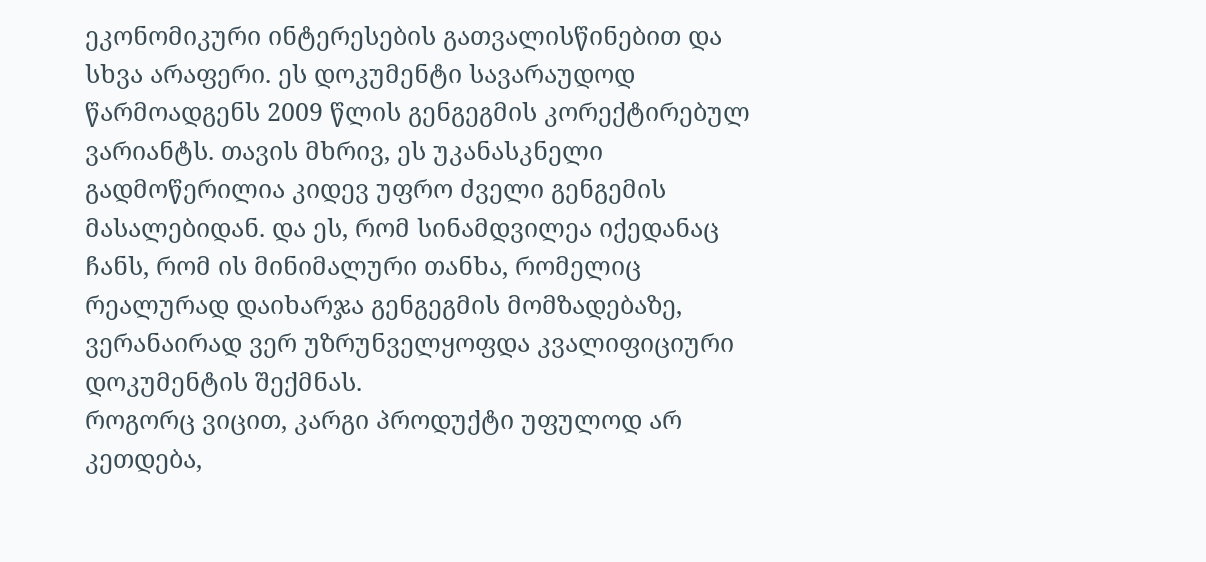ეკონომიკური ინტერესების გათვალისწინებით და სხვა არაფერი. ეს დოკუმენტი სავარაუდოდ წარმოადგენს 2009 წლის გენგეგმის კორექტირებულ ვარიანტს. თავის მხრივ, ეს უკანასკნელი გადმოწერილია კიდევ უფრო ძველი გენგემის მასალებიდან. და ეს, რომ სინამდვილეა იქედანაც ჩანს, რომ ის მინიმალური თანხა, რომელიც რეალურად დაიხარჯა გენგეგმის მომზადებაზე, ვერანაირად ვერ უზრუნველყოფდა კვალიფიციური დოკუმენტის შექმნას.
როგორც ვიცით, კარგი პროდუქტი უფულოდ არ კეთდება,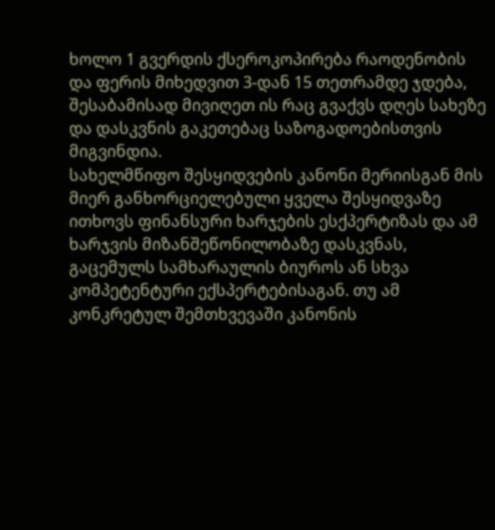ხოლო 1 გვერდის ქსეროკოპირება რაოდენობის და ფერის მიხედვით 3-დან 15 თეთრამდე ჯდება, შესაბამისად მივიღეთ ის რაც გვაქვს დღეს სახეზე და დასკვნის გაკეთებაც საზოგადოებისთვის მიგვინდია.
სახელმწიფო შესყიდვების კანონი მერიისგან მის მიერ განხორციელებული ყველა შესყიდვაზე ითხოვს ფინანსური ხარჯების ესქპერტიზას და ამ ხარჯვის მიზანშეწონილობაზე დასკვნას, გაცემულს სამხარაულის ბიუროს ან სხვა კომპეტენტური ექსპერტებისაგან. თუ ამ კონკრეტულ შემთხვევაში კანონის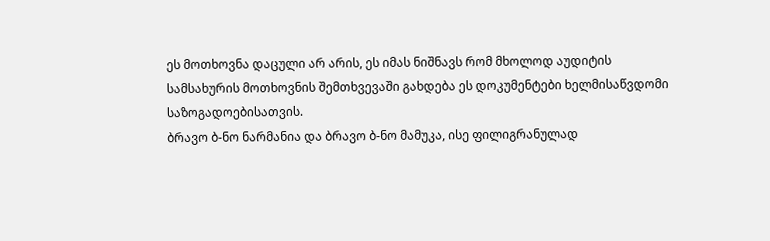ეს მოთხოვნა დაცული არ არის, ეს იმას ნიშნავს რომ მხოლოდ აუდიტის სამსახურის მოთხოვნის შემთხვევაში გახდება ეს დოკუმენტები ხელმისაწვდომი საზოგადოებისათვის.
ბრავო ბ-ნო ნარმანია და ბრავო ბ-ნო მამუკა, ისე ფილიგრანულად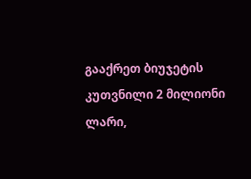გააქრეთ ბიუჯეტის კუთვნილი 2 მილიონი ლარი,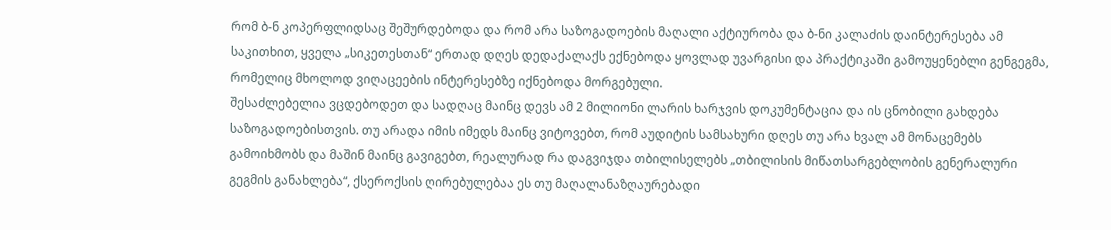რომ ბ-ნ კოპერფლიდსაც შეშურდებოდა და რომ არა საზოგადოების მაღალი აქტიურობა და ბ-ნი კალაძის დაინტერესება ამ საკითხით, ყველა „სიკეთესთან“ ერთად დღეს დედაქალაქს ექნებოდა ყოვლად უვარგისი და პრაქტიკაში გამოუყენებლი გენგეგმა, რომელიც მხოლოდ ვიღაცეების ინტერესებზე იქნებოდა მორგებული.
შესაძლებელია ვცდებოდეთ და სადღაც მაინც დევს ამ 2 მილიონი ლარის ხარჯვის დოკუმენტაცია და ის ცნობილი გახდება საზოგადოებისთვის. თუ არადა იმის იმედს მაინც ვიტოვებთ, რომ აუდიტის სამსახური დღეს თუ არა ხვალ ამ მონაცემებს გამოიხმობს და მაშინ მაინც გავიგებთ, რეალურად რა დაგვიჯდა თბილისელებს „თბილისის მიწათსარგებლობის გენერალური გეგმის განახლება“, ქსეროქსის ღირებულებაა ეს თუ მაღალანაზღაურებადი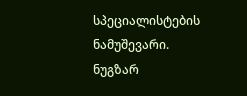სპეციალისტების ნამუშევარი.
ნუგზარ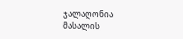ჯალაღონია
მასალის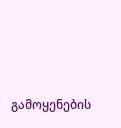გამოყენების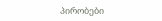პირობები